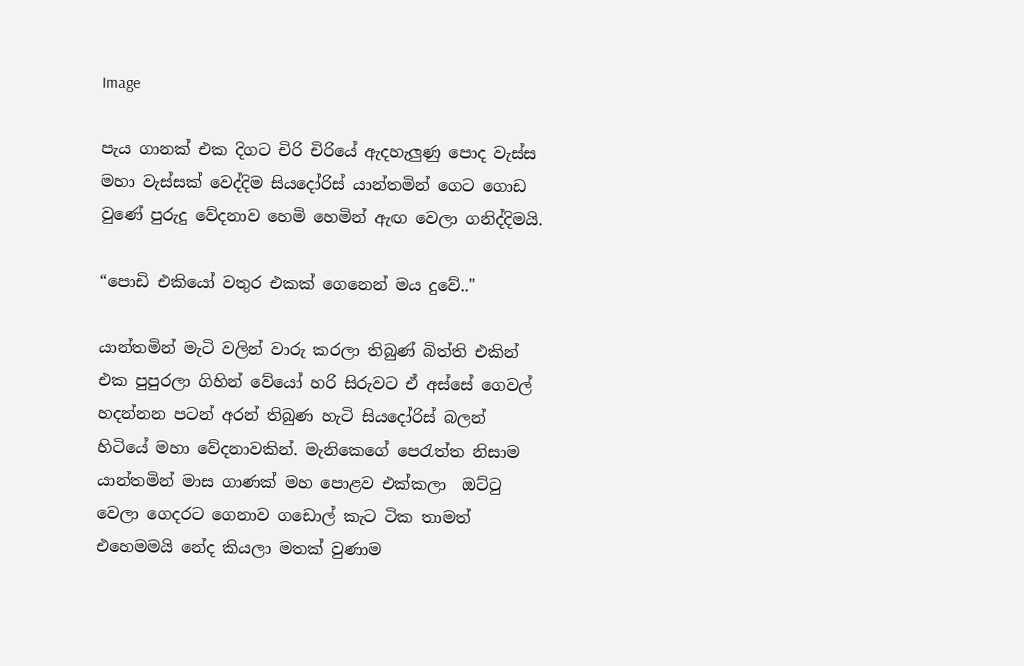Image

පැය ගානක් එක දිගට චිරි චිරියේ ඇදහැලුණු පොද වැස්ස මහා වැස්සක් වෙද්දිම සියදෝරිස් යාන්තමින් ගෙට ගොඩ වුණේ පුරුදු වේදනාව හෙමි හෙමින් ඇඟ වෙලා ගනිද්දිමයි.

“පොඩි එකියෝ වතුර එකක් ගෙනෙන් මය දුවේ.."

යාන්තමින් මැටි වලින් වාරු කරලා තිබුණ් බිත්ති එකින් එක පුපුරලා ගිහින් වේයෝ හරි සිරුවට ඒ අස්සේ ගෙවල් හදන්නන පටන් අරන් තිබුණ හැටි සියදෝරිස් බලන් හිටියේ මහා වේදනාවකින්. මැනිකෙගේ පෙරැත්ත නිසාම යාන්තමින් මාස ගාණක් මහ පොළව එක්කලා  ඔට්ටු වෙලා ගෙදරට ගෙනාව ගඩොල් කැට ටික තාමත් එහෙමමයි නේද කියලා මතක් වුණාම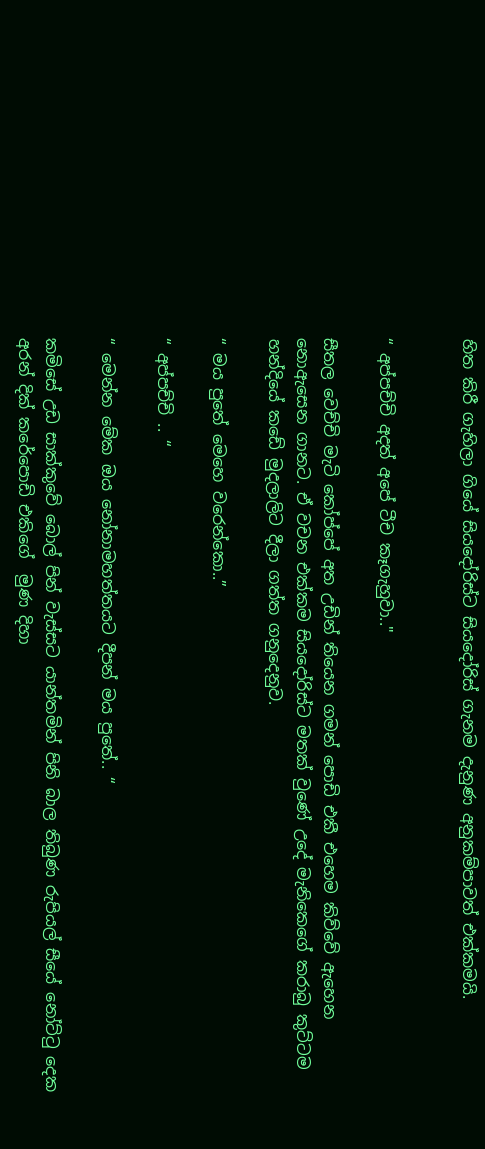හිත කිරී ගැහිලා ගියේ සියදෝරිස්ට සියදෝරිස් ගැනම දැනුණ අනුකම්පාවත් එක්කමයි.


“ අප්පච්චි අදත් අපේ ටීච කෑගැහුවා.."

සීතල වෙච්චි මැටි කෝප්පේ අත උඩින් තියෙන ගමන් පොඩි එකී එහෙම කිව්වේ ඇහෙන නොඇසෙන ගානට. ඒ වචන එක්කම සියදෝරිස්ට මතක් වුණේ උදේ මැනිකෙගේ කරාබු කුට්ටම හන්දියේ කඩේ මුදලාලිට දීලා ගත්ත ගනුදෙනුව.

“ මය පුතේ මෙහෙ වරෙන්කො..”

“ අප්පච්චි .. “

“ මෙන්න මේක ඔය නෝනාමහත්තයට දීපන් මය පුතේ.. “

කමිසේ උඩ සාක්කුවේ බොල් පින් වැස්සට යාන්තමින් පිනි බාල තිබුණ රුපියල් සීයේ නෝට්ටු දෙක අරන් දික් කරේපොඩි එකිගේ  මුණ දිහා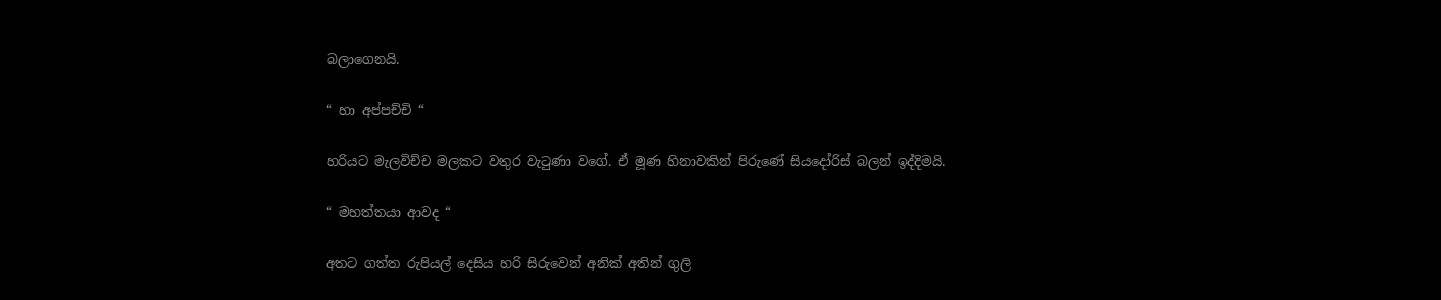බලාගෙනයි.

“ හා අප්පච්චි “

හරියට මැලවිච්ච මලකට වතුර වැටුණා වගේ. ඒ මූණ හිනාවකින් පිරුණේ සියදෝරිස් බලන් ඉද්දිමයි.

“ මහත්තයා ආවද “

අතට ගත්ත රුපියල් දෙසිය හරි සිරුවෙන් අනික් අතින් ගුලි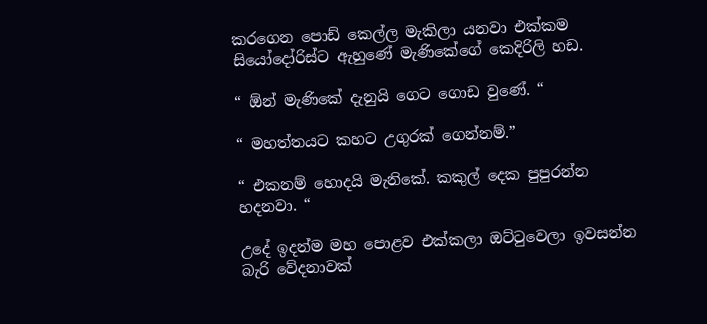කරගෙන පොඩ් කෙල්ල මැකිලා යනවා එක්කම සියෝදෝරිස්ට ඇහුණේ මැණිකේගේ කෙදිරිලි හඩ.

“ ඕන් මැණිකේ දැනුයි ගෙට ගොඩ වුණේ. “

“ මහත්තයට කහට උගුරක් ගෙන්නම්.”

“ එකනම් හොදයි මැනිකේ. කකුල් දෙක පුපුරන්න හදනවා. “

උදේ ඉදන්ම මහ පොළව එක්කලා ඔට්ටුවෙලා ඉවසන්න බැරි වේදනාවක්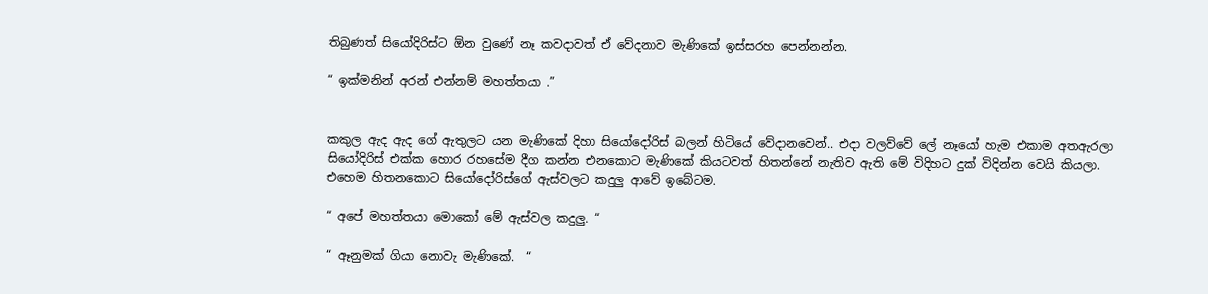තිබුණත් සියෝදිරිස්ට ඕන වුණේ නෑ කවදාවත් ඒ වේදනාව මැණිකේ ඉස්සරහ පෙන්නන්න.

“ ඉක්මනින් අරන් එන්නම් මහත්තයා .”


කකුල ඇද ඇද ගේ ඇතුලට යන මැණිකේ දිහා සියෝදෝරිස් බලන් හිටියේ වේදානවෙන්.. එදා වලව්වේ ලේ නෑයෝ හැම එකාම අතඇරලා සියෝදිරිස් එක්ක හොර රහසේම දීග කන්න එනකොට මැණිකේ කියටවත් හිතන්නේ නැතිව ඇති මේ විදිහට දුක් විදින්න වෙයි කියලා. එහෙම හිතනකොට සියෝදෝරිස්ගේ ඇස්වලට කදුලු ආවේ ඉබේටම.

“ අපේ මහත්තයා මොකෝ මේ ඇස්වල කදුලු. “

“ ඈනුමක් ගියා නොවැ මැණිකේ.  “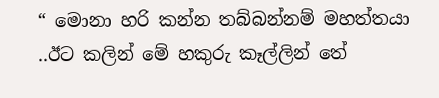“ මොනා හරි කන්න තබ්බන්නම් මහත්තයා ..ඊට කලින් මේ හකුරු කෑල්ලින් තේ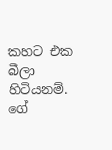කහට එක බීලා හිටියනම්. ගේ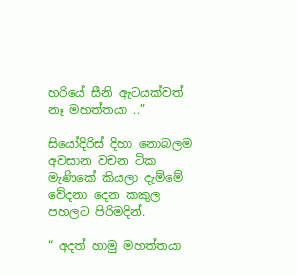හරියේ සීනි ඇටයක්වත් නෑ මහත්තයා ..”

සියෝදිරිස් දිහා නොබලම අවසාන වචන ටික මැණිකේ කියලා දැම්මේ වේදනා දෙන කකුල පහලට පිරිමදින්.

“ අදත් හාමු මහත්තයා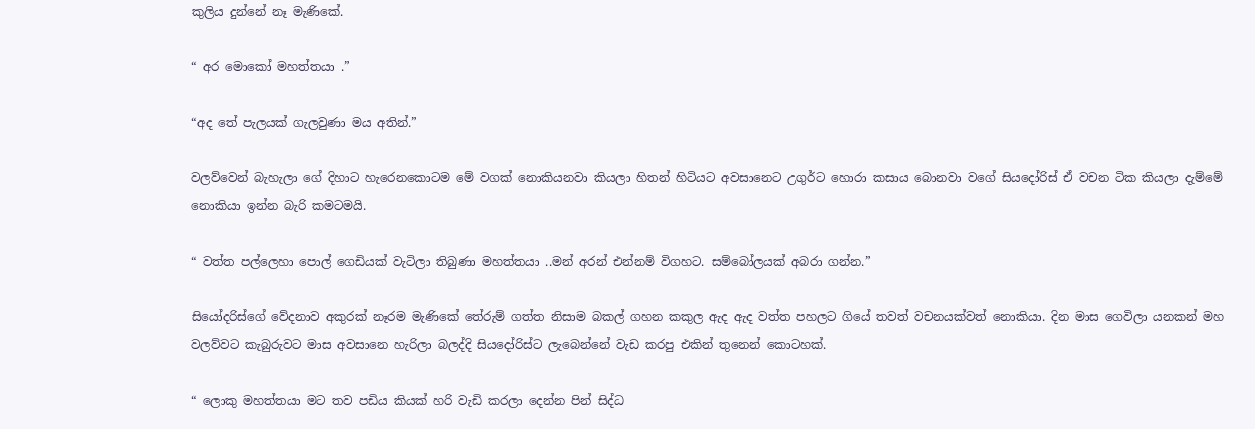කුලිය දුන්නේ නෑ මැණිකේ.

“ අර මොකෝ මහත්තයා .”

“අද තේ පැලයක් ගැලවුණා මය අතින්.”

වලව්වෙන් බැහැලා ගේ දිහාට හැරෙනකොටම මේ වගක් නොකියනවා කියලා හිතන් හිටියට අවසානෙට උගුර්ට හොරා කසාය බොනවා වගේ සියදෝරිස් ඒ වචන ටික කියලා දැම්මේ නොකියා ඉන්න බැරි කමටමයි.

“ වත්ත පල්ලෙහා පොල් ගෙඩියක් වැටිලා තිබුණා මහත්තයා ..මන් අරන් එන්නම් විගහට. සම්බෝලයක් අබරා ගන්න.”

සියෝදරිස්ගේ වේදනාව අකුරක් නෑරම මැණිකේ තේරුම් ගත්ත නිසාම බකල් ගහන කකුල ඇද ඇද වත්ත පහලට ගියේ තවත් වචනයක්වත් නොකියා. දින මාස ගෙවිලා යනකන් මහ වලව්වට කැබුරුවට මාස අවසානෙ හැරිලා බලද්දි සියදෝරිස්ට ලැබෙන්නේ වැඩ කරපු එකින් තුනෙන් කොටහක්.

“ ලොකු මහත්තයා මට තව පඩිය කියක් හරි වැඩි කරලා දෙන්න පින් සිද්ධ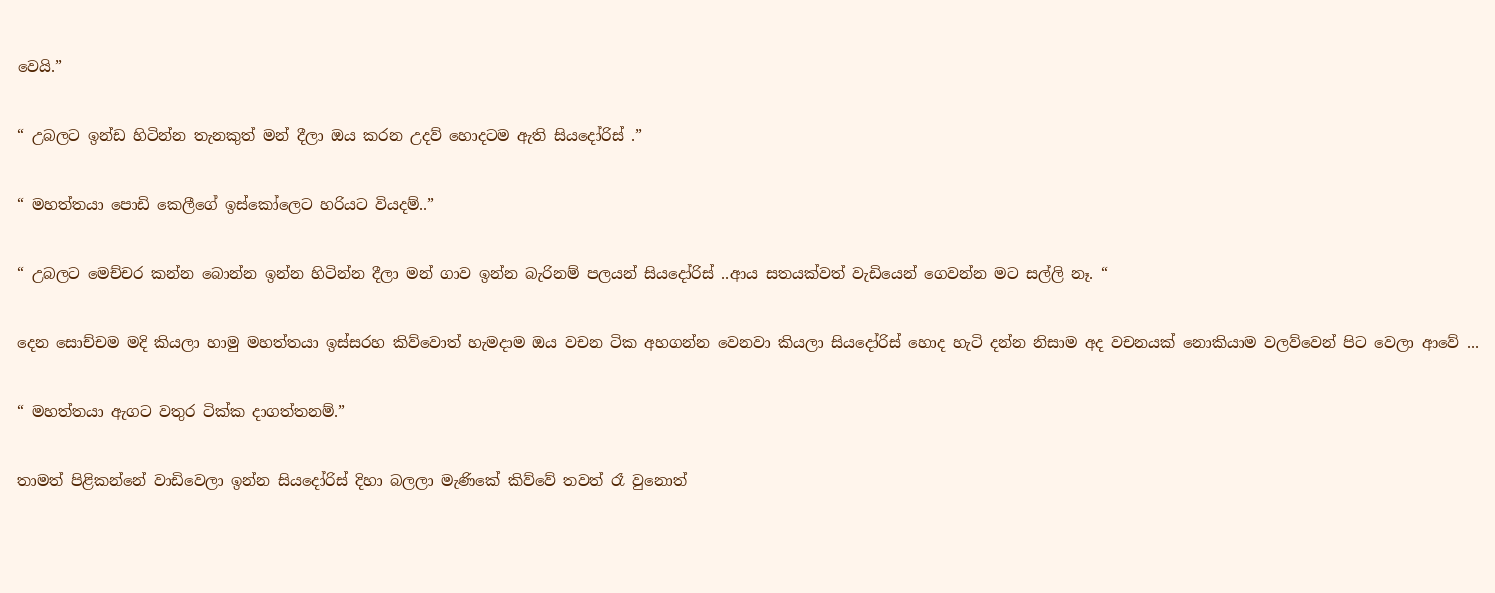වෙයි.”

“ උබලට ඉන්ඩ හිටින්න තැනකුත් මන් දීලා ඔය කරන උදව් හොදටම ඇති සියදෝරිස් .”

“ මහත්තයා පොඩි කෙලීගේ ඉස්කෝලෙට හරියට වියදම්..”

“ උබලට මෙච්චර කන්න බොන්න ඉන්න හිටින්න දීලා මන් ගාව ඉන්න බැරිනම් පලයන් සියදෝරිස් ..ආය සතයක්වත් වැඩියෙන් ගෙවන්න මට සල්ලි නෑ. “

දෙන සොච්චම මදි කියලා හාමු මහත්තයා ඉස්සරහ කිව්වොත් හැමදාම ඔය වචන ටික අහගන්න වෙනවා කියලා සියදෝරිස් හොද හැටි දන්න නිසාම අද වචනයක් නොකියාම වලව්වෙන් පිට වෙලා ආවේ ...

“ මහත්තයා ඇගට වතුර ටික්ක දාගත්තනම්.”

තාමත් පිළිකන්නේ වාඩිවෙලා ඉන්න සියදෝරිස් දිහා බලලා මැණිකේ කිව්වේ තවත් රෑ වුනොත්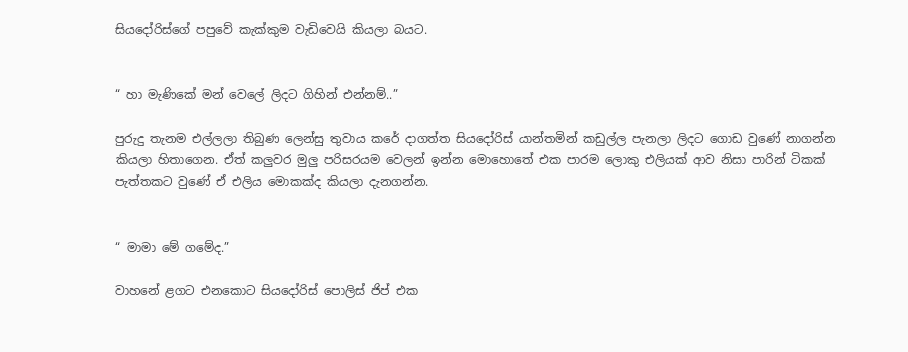සියදෝරිස්ගේ පපුවේ කැක්කුම වැඩිවෙයි කියලා බයට.


“ හා මැණිකේ මන් වෙලේ ලිදට ගිහින් එන්නම්..”

පුරුදු තැනම එල්ලලා තිබුණ ලෙන්සු තුවාය කරේ දාගත්ත සියදෝරිස් යාන්තමින් කඩුල්ල පැනලා ලිදට ගොඩ වුණේ නාගන්න කියලා හිතාගෙන. ඒත් කලුවර මුලු පරිසරයම වෙලන් ඉන්න මොහොතේ එක පාරම ලොකු එලියක් ආව නිසා පාරින් ටිකක් පැත්තකට වුණේ ඒ එලිය මොකක්ද කියලා දැනගන්න.


“ මාමා මේ ගමේද.”

වාහනේ ළගට එනකොට සියදෝරිස් පොලිස් ජිප් එක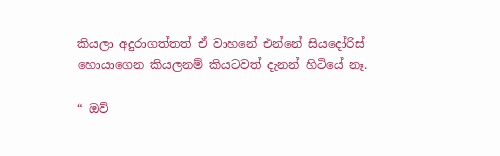කියලා අදුරාගත්තත් ඒ වාහනේ එන්නේ සියදෝරිස් හොයාගෙන කියලනම් කියටවත් දැනන් හිටියේ නෑ.

“ ඔව්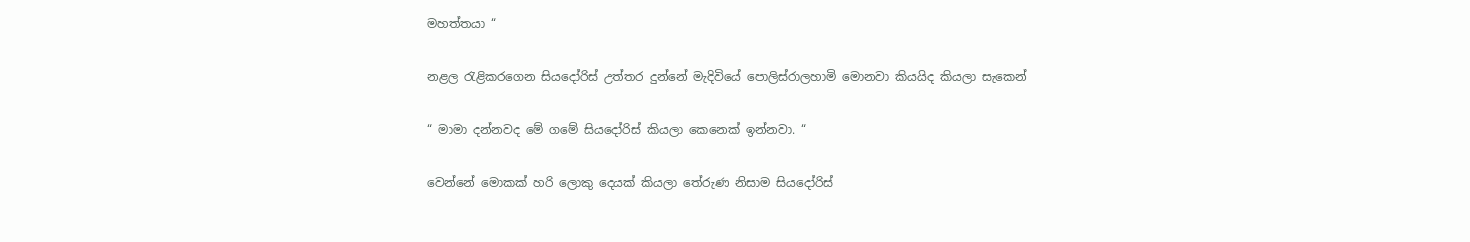මහත්තයා “

නළල රැළිකරගෙන සියදෝරිස් උත්තර දුන්නේ මැදිවියේ පොලිස්රාලහාමි මොනවා කියයිද කියලා සැකෙන්

“ මාමා දන්නවද මේ ගමේ සියදෝරිස් කියලා කෙනෙක් ඉන්නවා. “

වෙන්නේ මොකක් හරි ලොකු දෙයක් කියලා තේරුණ නිසාම සියදෝරිස්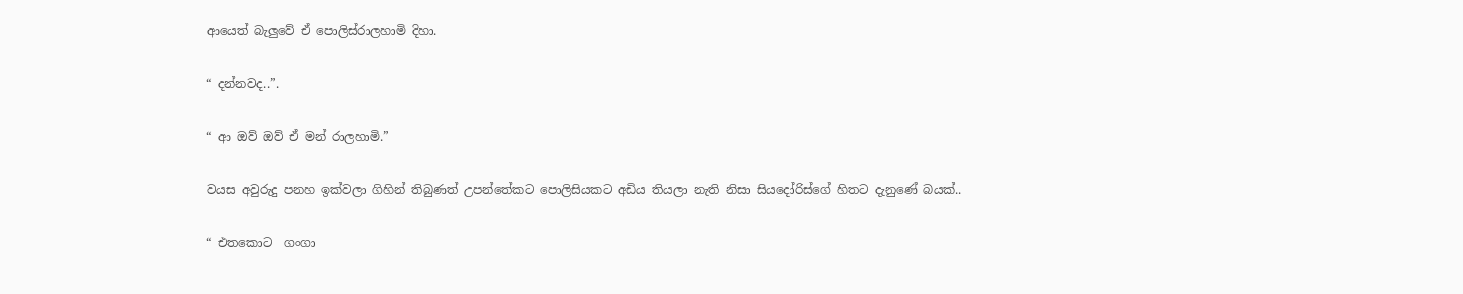ආයෙත් බැලුවේ ඒ පොලිස්රාලහාමි දිහා.

“ දන්නවද..”.

“ ආ ඔව් ඔව් ඒ මන් රාලහාමි.”

වයස අවුරුදු පනහ ඉක්වලා ගිහින් තිබුණත් උපන්තේකට පොලිසියකට අඩිය තියලා නැති නිසා සියදෝරිස්ගේ හිතට දැනුණේ බයක්..

“ එතකොට  ගංගා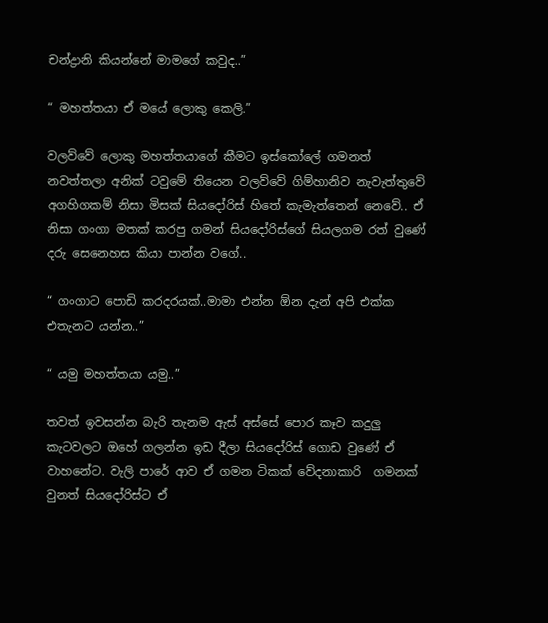චන්ද්‍රානි කියන්නේ මාමගේ කවුද..”

“ මහත්තයා ඒ මයේ ලොකු කෙලි.”

වලව්වේ ලොකු මහත්තයාගේ කීමට ඉස්කෝලේ ගමනත් නවත්තලා අනික් ටවුමේ තියෙන වලව්වේ ගිම්හානිව නැවැත්තුවේ අගහිගකම් නිසා මිසක් සියදෝරිස් හිතේ කැමැත්තෙන් නෙවේ.. ඒ නිසා ගංගා මතක් කරපු ගමන් සියදෝරිස්ගේ සියලගම රත් වුණේ දරු සෙනෙහස කියා පාන්න වගේ..

“ ගංගාට පොඩි කරදරයක්..මාමා එන්න ඕන දැන් අපි එක්ක එතැනට යන්න..”

“ යමු මහත්තයා යමු..”

තවත් ඉවසන්න බැරි තැනම ඇස් අස්සේ පොර කෑව කදුලු කැටවලට ඔහේ ගලන්න ඉඩ දීලා සියදෝරිස් ගොඩ වුණේ ඒ වාහනේට. වැලි පාරේ ආව ඒ ගමන ටිකක් වේදනාකාරි  ගමනක් වුනත් සියදෝරිස්ට ඒ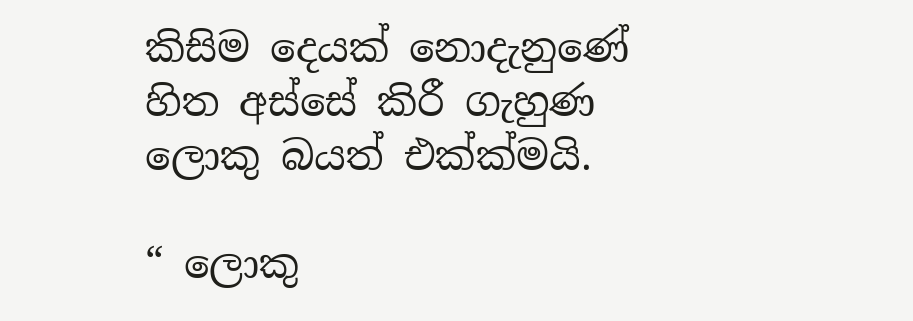කිසිම දෙයක් නොදැනුණේ හිත අස්සේ කිරී ගැහුණ ලොකු බයත් එක්ක්මයි.

“ ලොකු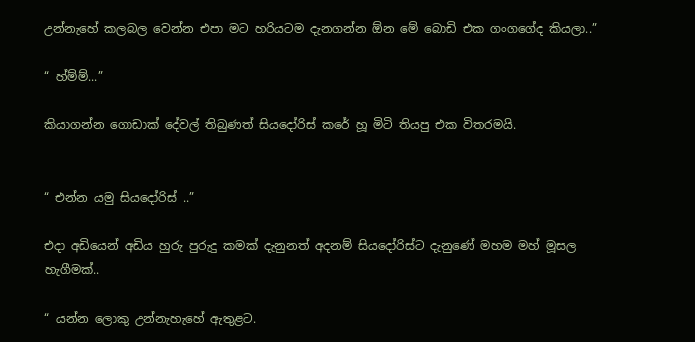උන්නැහේ කලබල වෙන්න එපා මට හරියටම දැනගන්න ඕන මේ බොඩි එක ගංගගේද කියලා..”

“ හ්ම්ම්...”

කියාගන්න ගොඩාක් දේවල් තිබුණත් සියදෝරිස් කරේ හූ මිටි තියපු එක විතරමයි.


“ එන්න යමු සියදෝරිස් ..”

එදා අඩියෙන් අඩිය හුරු පුරුදු කමක් දැනුනත් අදනම් සියදෝරිස්ට දැනුණේ මහම මහ් මූසල හැගීමක්..

“ යන්න ලොකු උන්නැහැහේ ඇතුළට.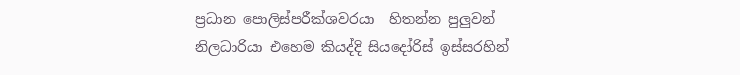ප්‍රධාන පොලිස්පරීක්ශවරයා  හිතන්න පුලුවන් නිලධාරියා එහෙම කියද්දි සියදෝරිස් ඉස්සරහින්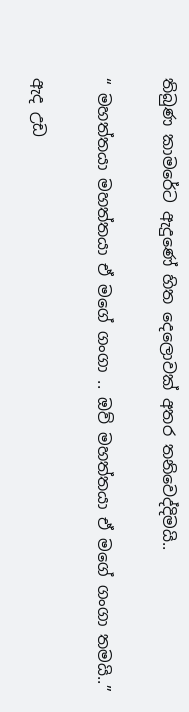තිබුණ කාමරේට ඇදුණේ හිත දෙලොවක් අතර තනිවෙද්දිමයි..

“ මහත්තයා මහත්තයා ඒ මගේ ගංගා .. ඔව් මහත්තයා ඒ මගේ ගංගා තමයි..”

ඇද උඩ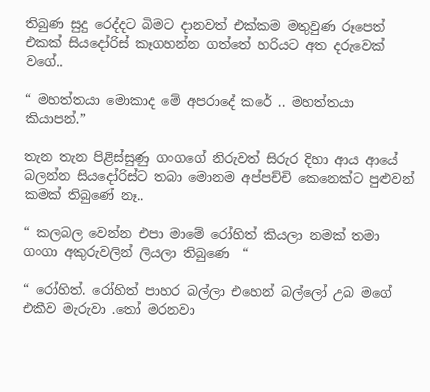තිබුණ සුදු රෙද්දට බිමට දානවත් එක්කම මතුවුණ රූපෙත් එකක් සියදෝරිස් කෑගහන්න ගත්තේ හරියට අත දරුවෙක් වගේ..

“ මහත්තයා මොකාද මේ අපරාදේ කරේ .. මහත්තයා කියාපන්.”

තැන තැන පිළිස්සුණු ගංගගේ නිරුවත් සිරුර දිහා ආය ආයේ බලන්න සියදෝරිස්ට තබා මොනම අප්පච්චි කෙනෙක්ට පුළුවන් කමක් තිබුණේ නෑ..

“ කලබල වෙන්න එපා මාමේ රෝහිත් කියලා නමක් තමා ගංගා අකුරුවලින් ලියලා තිබුණෙ  “

“ රෝහිත්. රෝහිත් පාහර බල්ලා එහෙන් බල්ලෝ උබ මගේ එකීව මැරුවා .තෝ මරනවා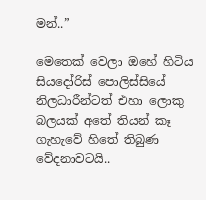මන්..”

මෙතෙක් වෙලා ඔහේ හිටිය සියදෝරිස් පොලිස්සියේ නිලධාරීන්ටත් එහා ලොකු බලයක් අතේ තියන් කෑ ගැහැවේ හිතේ තිබුණ වේදනාවටයි..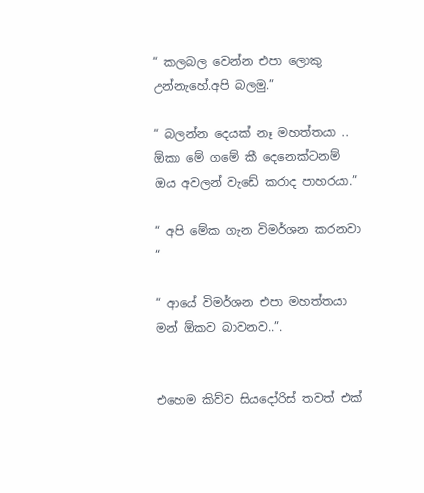“ කලබල වෙන්න එපා ලොකු උන්නැහේ.අපි බලමු.”

“ බලන්න දෙයක් නෑ මහත්තයා .. ඕකා මේ ගමේ කී දෙනෙක්ටනම් ඔය අවලන් වැඩේ කරාද පාහරයා.”

“ අපි මේක ගැන විමර්ශන කරනවා “

“ ආයේ විමර්ශන එපා මහත්තයා මන් ඕකව බාවනව..”.


එහෙම කිව්ව සියදෝරිස් තවත් එක්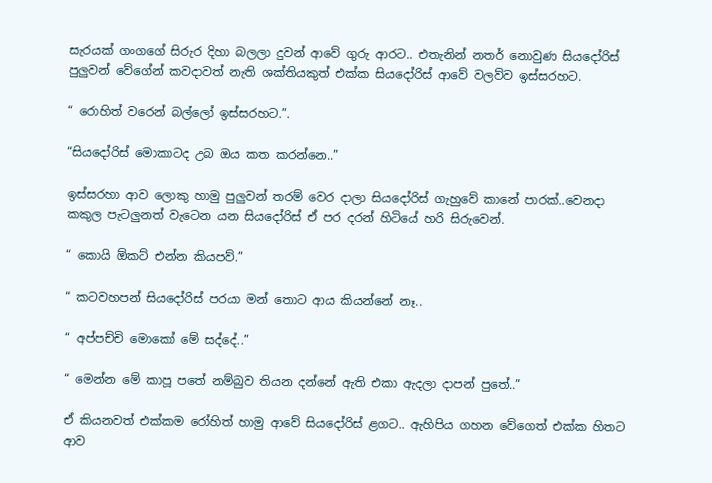සැරයක් ගංගගේ සිරුර දිහා බලලා දුවන් ආවේ ගුරු ආරට.. එතැනින් නතර් නොවුණ සියදෝරිස් පුලුවන් වේගේන් කවදාවත් නැති ශක්තියකුත් එක්ක සියදෝරිස් ආවේ වලව්ව ඉස්සරහට.

“ රොහිත් වරෙන් බල්ලෝ ඉස්සරහට.”.

“සියදෝරිස් මොකාටද උබ ඔය කත කරන්නෙ..”

ඉස්සරහා ආව ලොකු හාමු පුලුවන් තරම් වෙර දාලා සියදෝරිස් ගැහුවේ කානේ පාරක්..වෙනදා කකුල පැටලුනත් වැටෙන යන සියදෝරිස් ඒ පර දරන් හිටියේ හරි සිරුවෙන්.

“ කොයි ඕකට් එන්න කියපව්.”

“ කටවහපන් සියදෝරිස් පරයා මන් තොට ආය කියන්නේ නෑ..

“ අප්පච්චි මොකෝ මේ සද්දේ..”

“ මෙන්න මේ කාපූ පතේ නම්බුව තියන දන්නේ ඇති එකා ඇදලා දාපන් පුතේ..”

ඒ කියනවත් එක්කම රෝහිත් හාමු ආවේ සියදෝරිස් ළගට.. ඇහිපිය ගහන වේගෙත් එක්ක හිතට ආව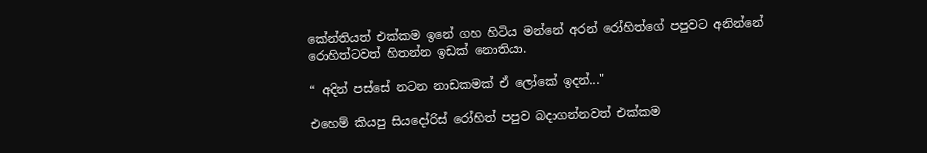කේන්තියත් එක්කම ඉනේ ගහ හිටිය මන්නේ අරන් රෝහිත්ගේ පපුවට අනින්නේ රොහිත්ටවත් හිතන්න ඉඩක් නොතියා.

“ අදින් පස්සේ නටන නාඩකමක් ඒ ලෝකේ ඉදන්..."

එහෙම් කියපු සියදෝරිස් රෝහිත් පපුව බදාගන්නවත් එක්කම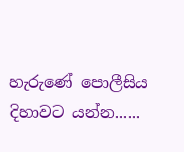හැරුණේ පොලීසිය දිහාවට යන්න......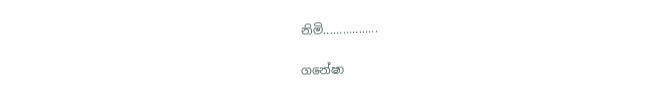නිමි.................

ගනේෂා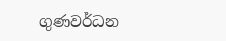ගුණවර්ධන